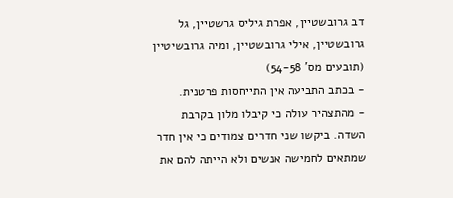דב גרובשטיין, אפרת גיליס גרשטיין, גל גרובשטיין, אילי גרובשטיין, ומיה גרובשיטיין (תובעים מס' 54-58)
- בכתב התביעה אין התייחסות פרטנית.
- מהתצהיר עולה כי קיבלו מלון בקרבת השדה. ביקשו שני חדרים צמודים כי אין חדר שמתאים לחמישה אנשים ולא הייתה להם את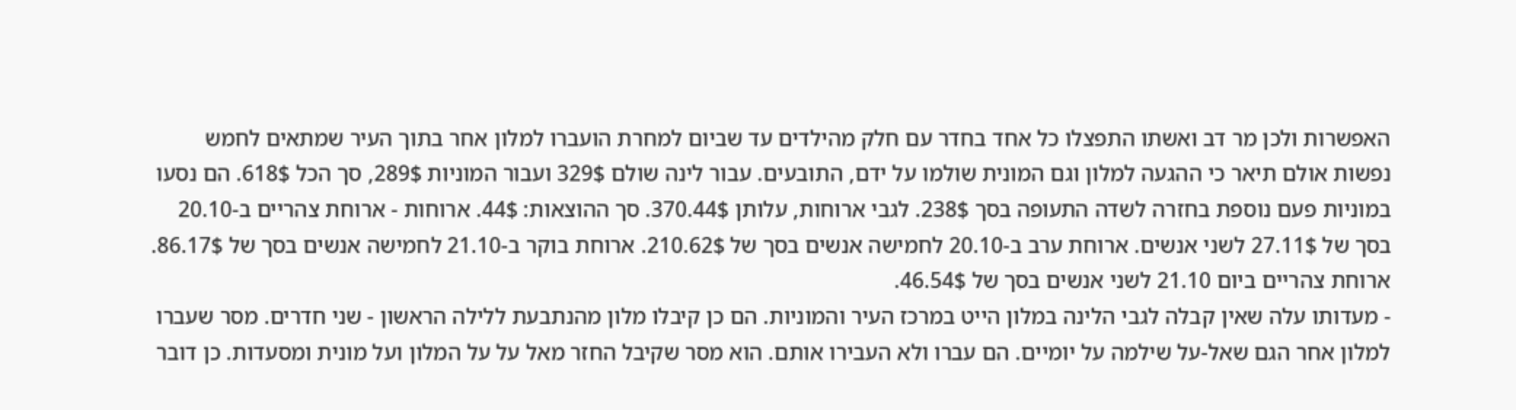האפשרות ולכן מר דב ואשתו התפצלו כל אחד בחדר עם חלק מהילדים עד שביום למחרת הועברו למלון אחר בתוך העיר שמתאים לחמש נפשות אולם תיאר כי ההגעה למלון וגם המונית שולמו על ידם, התובעים. עבור לינה שולם 329$ ועבור המוניות 289$, סך הכל 618$. הם נסעו במוניות פעם נוספת בחזרה לשדה התעופה בסך 238$. לגבי ארוחות, עלותן 370.44$. סך ההוצאות: 44$. ארוחות - ארוחת צהריים ב-20.10 בסך של 27.11$ לשני אנשים. ארוחת ערב ב-20.10 לחמישה אנשים בסך של 210.62$. ארוחת בוקר ב-21.10 לחמישה אנשים בסך של 86.17$. ארוחת צהריים ביום 21.10 לשני אנשים בסך של 46.54$.
- מעדותו עלה שאין קבלה לגבי הלינה במלון הייט במרכז העיר והמוניות. הם כן קיבלו מלון מהנתבעת ללילה הראשון - שני חדרים. מסר שעברו למלון אחר הגם שאל-על שילמה על יומיים. הם עברו ולא העבירו אותם. הוא מסר שקיבל החזר מאל על על המלון ועל מונית ומסעדות. כן דובר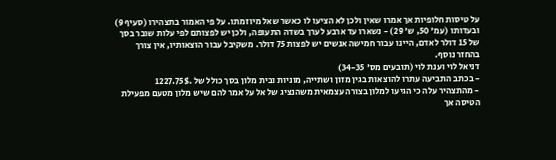על טיסות חלופיות אך אמרו שאין ולכן לא הציעו לו כאשר שאל מיוזמתו. על פי האמור בתצהירו (סעיף 9) ובעדותו (עמ' 50, ש' 29) - נשארו עד ארבע לערך בשדה התעופה, ולכן יש לפצותם לפי עלות שובר בסך של 15 דולר לאדם, היינו עבור חמישה אנשים יש לפצות 75 דולר. משקיבל עבור הוצאותיו, אין צורך בהחזר נוסף.
דניאל לוי וענת לוי (תובעים מס' 34-35)
- בכתב התביעה עתרו להוצאות בגין מזון ושתייה, מוניות ובית מלון בסך כולל של .1227.75$
- מהתצהיר עלה כי הגיעו למלון בצורה עצמאית משהנציג של אל על אמר להם שיש מלון מטעם מפעילת הטיסה אך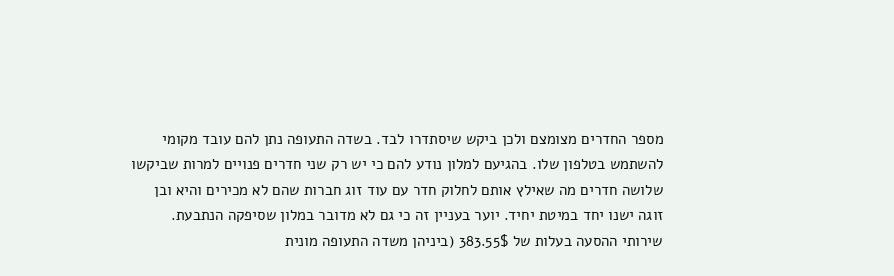מספר החדרים מצומצם ולכן ביקש שיסתדרו לבד. בשדה התעופה נתן להם עובד מקומי להשתמש בטלפון שלו. בהגיעם למלון נודע להם כי יש רק שני חדרים פנויים למרות שביקשו שלושה חדרים מה שאילץ אותם לחלוק חדר עם עוד זוג חברות שהם לא מכירים והיא ובן זוגה ישנו יחד במיטת יחיד. יוער בעניין זה כי גם לא מדובר במלון שסיפקה הנתבעת. שירותי ההסעה בעלות של 383.55$ (ביניהן משדה התעופה מונית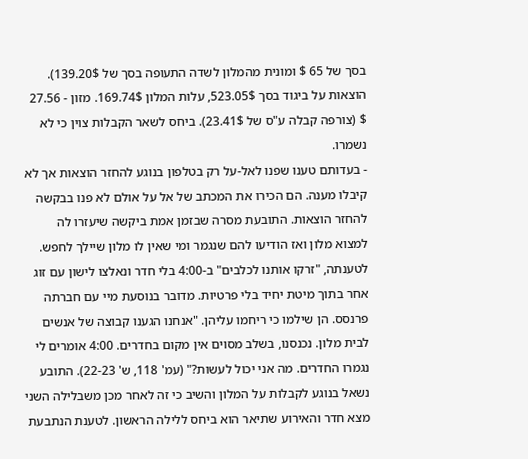בסך של 65 $ ומונית מהמלון לשדה התעופה בסך של 139.20$). הוצאות על ביגוד בסך 523.05$, עלות המלון 169.74$. מזון - 27.56 $ (צורפה קבלה ע"ס של 23.41$). ביחס לשאר הקבלות צוין כי לא נשמרו.
- בעדותם טענו שפנו לאל-על רק בטלפון בנוגע להחזר הוצאות אך לא קיבלו מענה. הם הכירו את המכתב של אל על אולם לא פנו בבקשה להחזר הוצאות. התובעת מסרה שבזמן אמת ביקשה שיעזרו לה למצוא מלון ואז הודיעו להם שנגמר ומי שאין לו מלון שיילך לחפש. לטענתה, "זרקו אותנו לכלבים" ב-4:00 בלי חדר ונאלצו לישון עם זוג אחר בתוך מיטת יחיד בלי פרטיות. מדובר בנוסעת מיי עם חברתה פרנסס. הן שילמו כי ריחמו עליהן. "אנחנו הגענו קבוצה של אנשים לבית מלון. נכנסנו, בשלב מסוים אין מקום בחדרים. 4:00 אומרים לי נגמרו החדרים. מה אני יכול לעשות?" (עמ' 118, ש' 22-23). התובע נשאל בנוגע לקבלות על המלון והשיב כי זה לאחר מכן משבלילה השני מצא חדר והאירוע שתיאר הוא ביחס ללילה הראשון. לטענת הנתבעת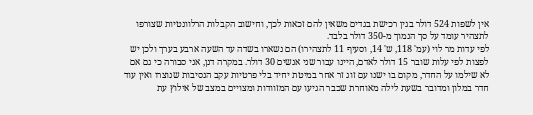אין לשפות 524 דולר בגין רכישת בגדים משאין להם זכאות לכך, וחישוב הקבלות הרלוונטיות שצורפו לתצהיר עומד על סך הנמוך מ-350 דולר בלבד.
לפי עדות מר לוי (עמ' 118, ש' 14, וסעיף 11 לתצהירו) הם נשארו בשדה עד השעה ארבע בערך ולכן יש לפצות לפי עלות שובר 15 דולר לאדם, היינו עבור שני אנשים 30 דולר. במקרה דנן, אני סבורה כי גם אם לא שילמו על החדר, מקום בו ישנו עם זוג זר אחר במיטת יחיד בלי פרטיות עקב הנסיבות שנוצרו ואין עוד חדר במלון ומדובר בשעת לילה מאוחרת שכבר הגיעו עם המזוודות ומצויים במצב של אילוץ עת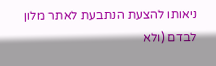ניאותו להצעת הנתבעת לאתר מלון לבדם (ולא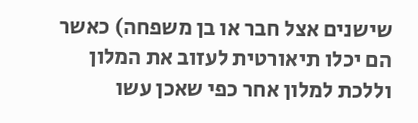שישנים אצל חבר או בן משפחה) כאשר הם יכלו תיאורטית לעזוב את המלון וללכת למלון אחר כפי שאכן עשו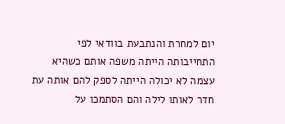יום למחרת והנתבעת בוודאי לפי התחייבותה הייתה משפה אותם כשהיא עצמה לא יכולה הייתה לספק להם אותה עת חדר לאותו לילה והם הסתמכו על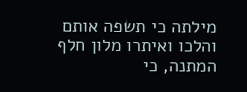מילתה כי תשפה אותם והלכו ואיתרו מלון חלף המתנה, כי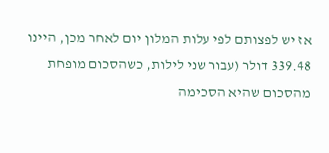אז יש לפצותם לפי עלות המלון יום לאחר מכן, היינו 339.48 דולר (עבור שני לילות, כשהסכום מופחת מהסכום שהיא הסכימה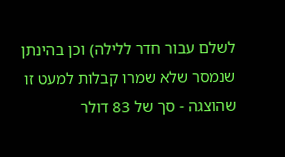לשלם עבור חדר ללילה) וכן בהינתן שנמסר שלא שמרו קבלות למעט זו שהוצגה - סך של 83 דולר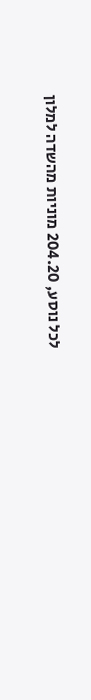לכל נוסע, 204.20 מוניות מהשדה למלון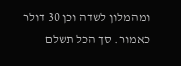ומהמלון לשדה וכן 30 דולר כאמור. סך הכל תשלם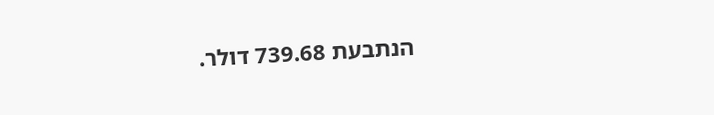הנתבעת 739.68 דולר.